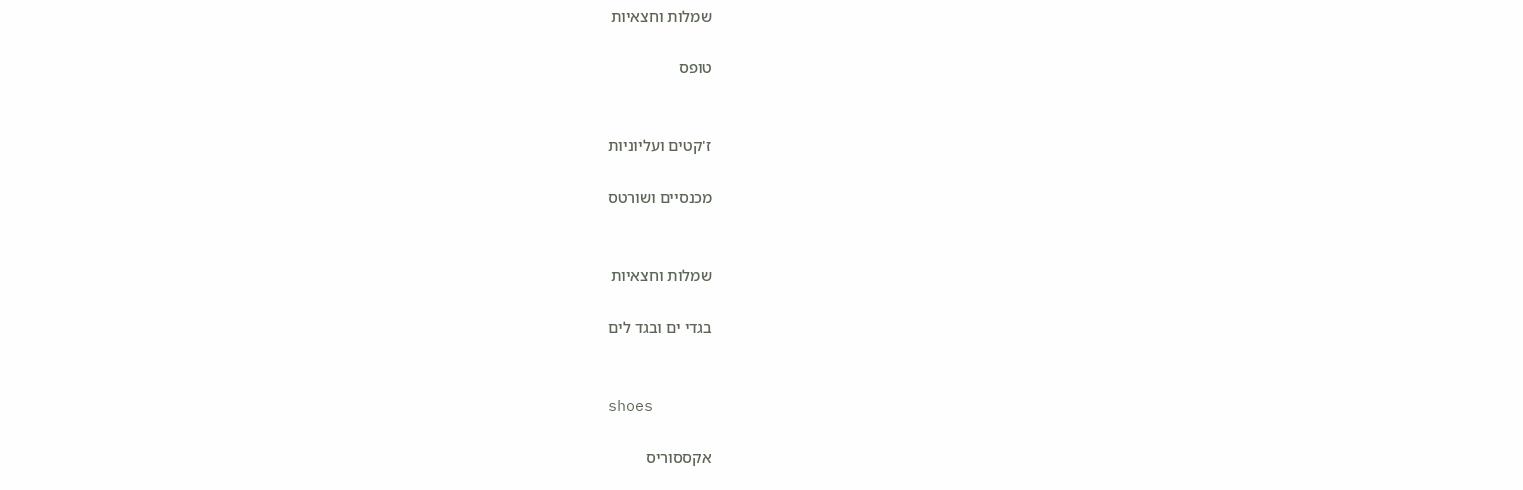שמלות וחצאיות

טופס


ז'קטים ועליוניות

מכנסיים ושורטס


שמלות וחצאיות

בגדי ים ובגד לים


shoes

אקססוריס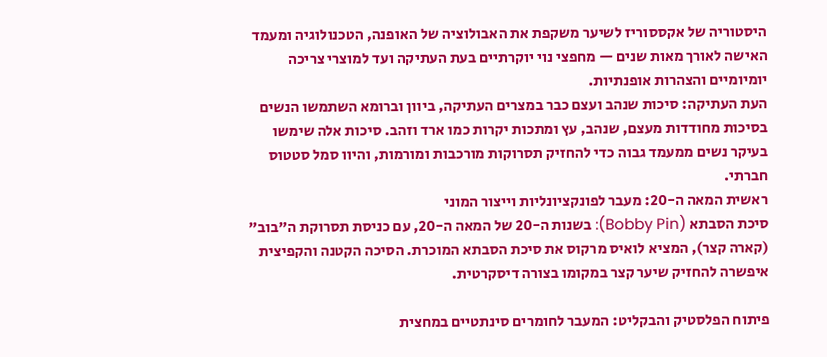היסטוריה של אקססוריז לשיער משקפת את האבולוציה של האופנה, הטכנולוגיה ומעמד האישה לאורך מאות שנים — מחפצי נוי יוקרתיים בעת העתיקה ועד למוצרי צריכה יומיומיים והצהרות אופנתיות.
העת העתיקה: סיכות שנהב ועצם כבר במצרים העתיקה, ביוון וברומא השתמשו הנשים בסיכות מחודדות מעצם, שנהב, עץ ומתכות יקרות כמו ארד וזהב. סיכות אלה שימשו בעיקר נשים ממעמד גבוה כדי להחזיק תסרוקות מורכבות ומורמות, והיוו סמל סטטוס חברתי.
ראשית המאה ה-20: מעבר לפונקציונליות וייצור המוני
סיכת הסבתא (Bobby Pin): בשנות ה-20 של המאה ה-20, עם כניסת תסרוקת ה"בוב" (קארה קצר), המציא לואיס מרקוס את סיכת הסבתא המוכרת. הסיכה הקטנה והקפיצית איפשרה להחזיק שיער קצר במקומו בצורה דיסקרטית.

פיתוח הפלסטיק והבקליט: המעבר לחומרים סינתטיים במחצית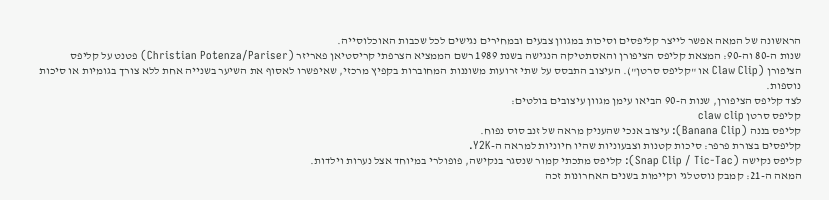הראשונה של המאה אפשר לייצר קליפסים וסיכות במגוון צבעים ובמחירים נגישים לכל שכבות האוכלוסייה.
שנות ה-80 וה-90: המצאת קליפס הציפורן והאסתטיקה הנגישה בשנת 1989 רשם הממציא הצרפתי קריסטיאן פאריזר (Christian Potenza/Pariser) פטנט על קליפס הציפורן (Claw Clip או "קליפס סרטן"). העיצוב התבסס על שתי זרועות משוננות המחוברות בקפיץ מרכזי, שאיפשרו לאסוף את השיער בשנייה אחת ללא צורך בגומיות או סיכות נוספות.
לצד קליפס הציפורן, שנות ה-90 הביאו עימן מגוון עיצובים בולטים:
קליפס סרטן claw clip
קליפס בננה (Banana Clip): עיצוב אנכי שהעניק מראה של זנב סוס נפוח.
קליפסים בצורת פרפר: סיכות קטנות וצבעוניות שהיו חיוניות למראה ה-Y2K.
קליפס נקישה (Snap Clip / Tic-Tac): קליפס מתכתי קמור שנסגר בנקישה, פופולרי במיוחד אצל נערות וילדות.
המאה ה-21: קמבק נוסטלגי וקיימות בשנים האחרונות זכה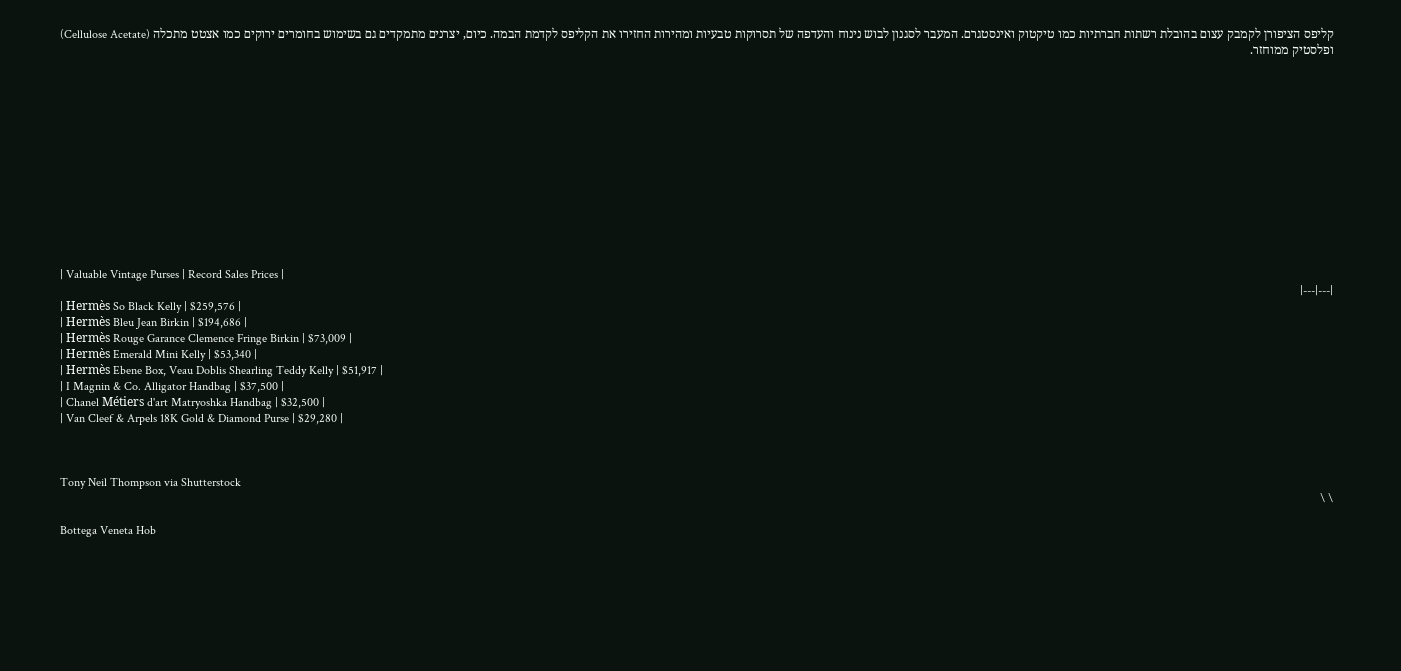קליפס הציפורן לקמבק עצום בהובלת רשתות חברתיות כמו טיקטוק ואינסטגרם. המעבר לסגנון לבוש נינוח והעדפה של תסרוקות טבעיות ומהירות החזירו את הקליפס לקדמת הבמה. כיום, יצרנים מתמקדים גם בשימוש בחומרים ירוקים כמו אצטט מתכלה (Cellulose Acetate) ופלסטיק ממוחזר.













| Valuable Vintage Purses | Record Sales Prices |
|---|---|
| Hermès So Black Kelly | $259,576 |
| Hermès Bleu Jean Birkin | $194,686 |
| Hermès Rouge Garance Clemence Fringe Birkin | $73,009 |
| Hermès Emerald Mini Kelly | $53,340 |
| Hermès Ebene Box, Veau Doblis Shearling Teddy Kelly | $51,917 |
| I Magnin & Co. Alligator Handbag | $37,500 |
| Chanel Métiers d'art Matryoshka Handbag | $32,500 |
| Van Cleef & Arpels 18K Gold & Diamond Purse | $29,280 |



Tony Neil Thompson via Shutterstock
\ \

Bottega Veneta Hob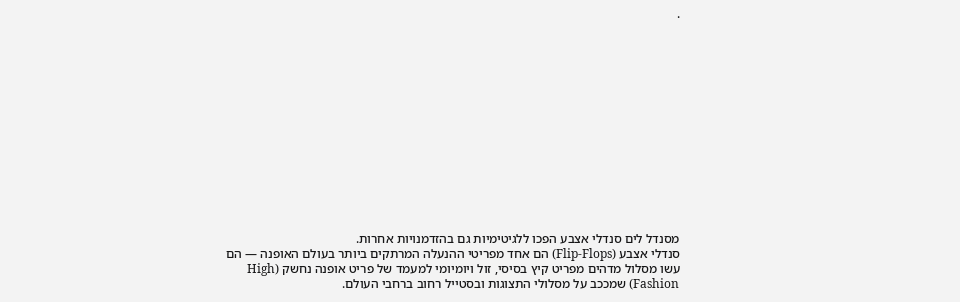.














מסנדל לים סנדלי אצבע הפכו ללגיטימיות גם בהזדמנויות אחרות.
סנדלי אצבע (Flip-Flops) הם אחד מפריטי ההנעלה המרתקים ביותר בעולם האופנה — הם עשו מסלול מדהים מפריט קיץ בסיסי, זול ויומיומי למעמד של פריט אופנה נחשק (High Fashion) שמככב על מסלולי התצוגות ובסטייל רחוב ברחבי העולם.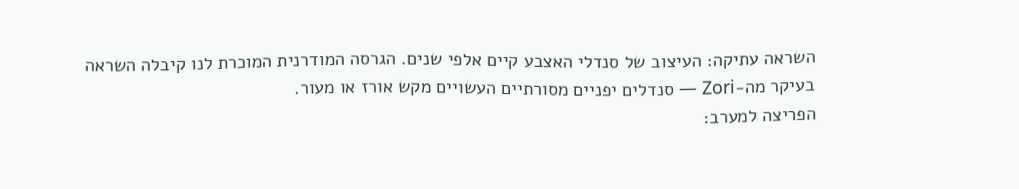השראה עתיקה: העיצוב של סנדלי האצבע קיים אלפי שנים. הגרסה המודרנית המוכרת לנו קיבלה השראה בעיקר מה-Zori — סנדלים יפניים מסורתיים העשויים מקש אורז או מעור.
הפריצה למערב: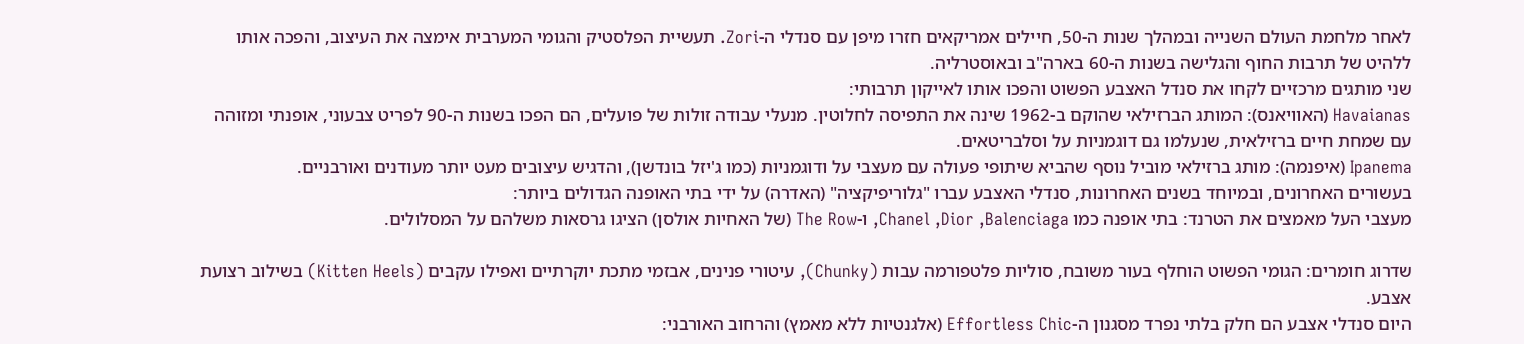לאחר מלחמת העולם השנייה ובמהלך שנות ה-50, חיילים אמריקאים חזרו מיפן עם סנדלי ה-Zori. תעשיית הפלסטיק והגומי המערבית אימצה את העיצוב, והפכה אותו ללהיט של תרבות החוף והגלישה בשנות ה-60 בארה"ב ובאוסטרליה.
שני מותגים מרכזיים לקחו את סנדל האצבע הפשוט והפכו אותו לאייקון תרבותי:
Havaianas (האוויאנס): המותג הברזילאי שהוקם ב-1962 שינה את התפיסה לחלוטין. מנעלי עבודה זולות של פועלים, הם הפכו בשנות ה-90 לפריט צבעוני, אופנתי ומזוהה עם שמחת חיים ברזילאית, שנעלמו גם דוגמניות על וסלבריטאים.
Ipanema (איפנמה): מותג ברזילאי מוביל נוסף שהביא שיתופי פעולה עם מעצבי על ודוגמניות (כמו ג'יזל בונדשן), והדגיש עיצובים מעט יותר מעודנים ואורבניים.
בעשורים האחרונים, ובמיוחד בשנים האחרונות, סנדלי האצבע עברו "גלוריפיקציה" (האדרה) על ידי בתי האופנה הגדולים ביותר:
מעצבי העל מאמצים את הטרנד: בתי אופנה כמו Chanel ,Dior ,Balenciaga, ו-The Row (של האחיות אולסן) הציגו גרסאות משלהם על המסלולים.

שדרוג חומרים: הגומי הפשוט הוחלף בעור משובח, סוליות פלטפורמה עבות (Chunky), עיטורי פנינים, אבזמי מתכת יוקרתיים ואפילו עקבים (Kitten Heels) בשילוב רצועת אצבע.
היום סנדלי אצבע הם חלק בלתי נפרד מסגנון ה-Effortless Chic (אלגנטיות ללא מאמץ) והרחוב האורבני: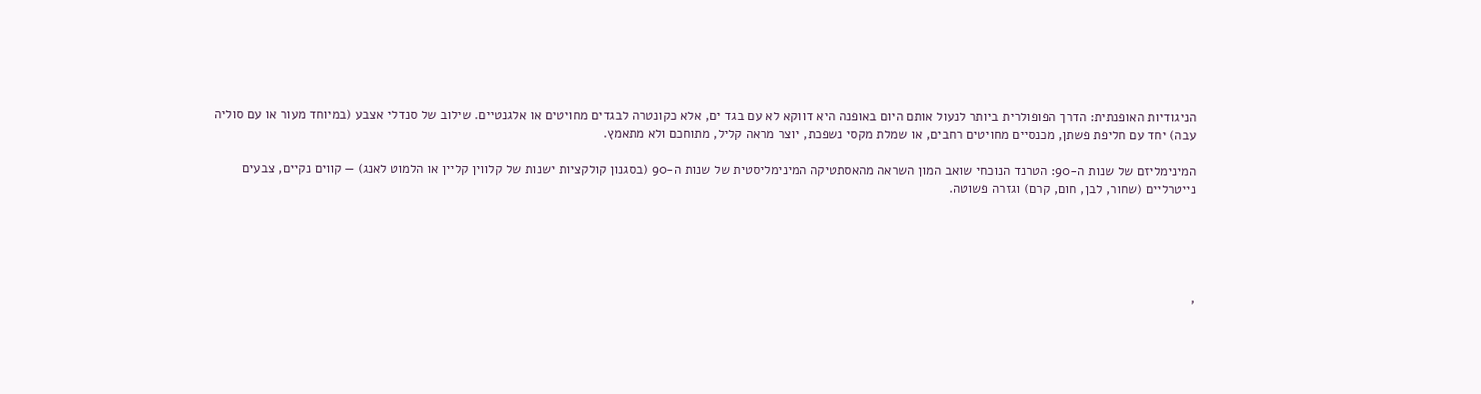הניגודיות האופנתית: הדרך הפופולרית ביותר לנעול אותם היום באופנה היא דווקא לא עם בגד ים, אלא כקונטרה לבגדים מחויטים או אלגנטיים. שילוב של סנדלי אצבע (במיוחד מעור או עם סוליה עבה) יחד עם חליפת פשתן, מכנסיים מחויטים רחבים, או שמלת מקסי נשפכת, יוצר מראה קליל, מתוחכם ולא מתאמץ.

המינימליזם של שנות ה-90: הטרנד הנוכחי שואב המון השראה מהאסתטיקה המינימליסטית של שנות ה-90 (בסגנון קולקציות ישנות של קלווין קליין או הלמוט לאנג) — קווים נקיים, צבעים נייטרליים (שחור, לבן, חום, קרם) וגזרה פשוטה.





,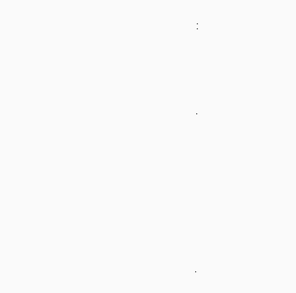:





.










.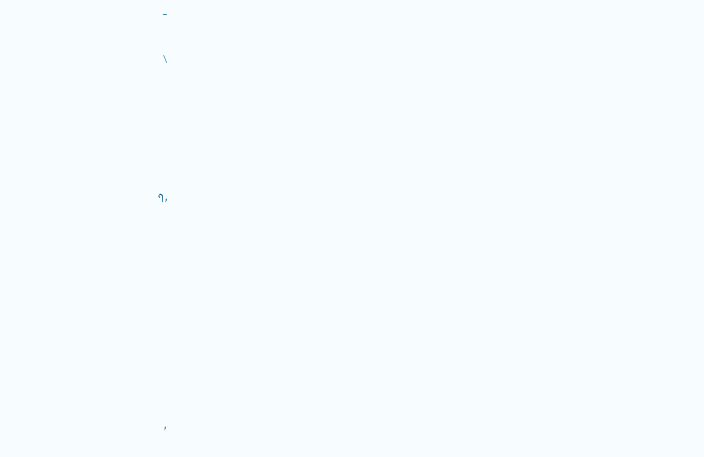–

\





,ף









,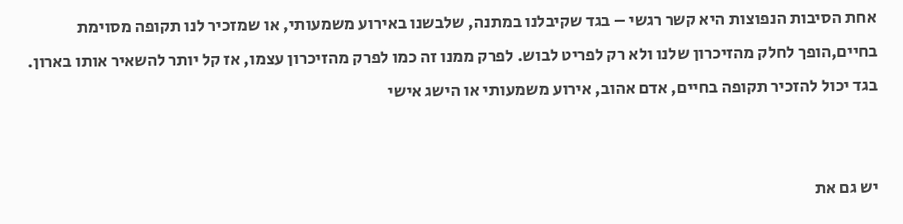אחת הסיבות הנפוצות היא קשר רגשי – בגד שקיבלנו במתנה, שלבשנו באירוע משמעותי, או שמזכיר לנו תקופה מסוימת בחיים,הופך לחלק מהזיכרון שלנו ולא רק לפריט לבוש. לפרק ממנו זה כמו לפרק מהזיכרון עצמו, אז קל יותר להשאיר אותו בארון. בגד יכול להזכיר תקופה בחיים, אדם אהוב, אירוע משמעותי או הישג אישי


יש גם את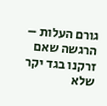גורם העלות – הרגשה שאם זרקנו בגד יקר שלא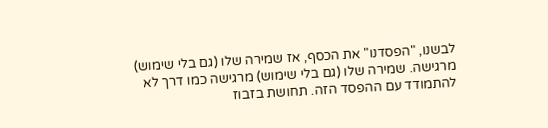לבשנו, "הפסדנו" את הכסף, אז שמירה שלו (גם בלי שימוש) מרגישה. שמירה שלו (גם בלי שימוש) מרגישה כמו דרך לא להתמודד עם ההפסד הזה. תחושת בזבוז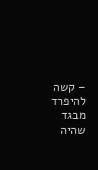– קשה להיפרד מבגד שהיה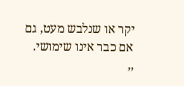יקר או שנלבש מעט, גם אם כבר אינו שימושי.
,,